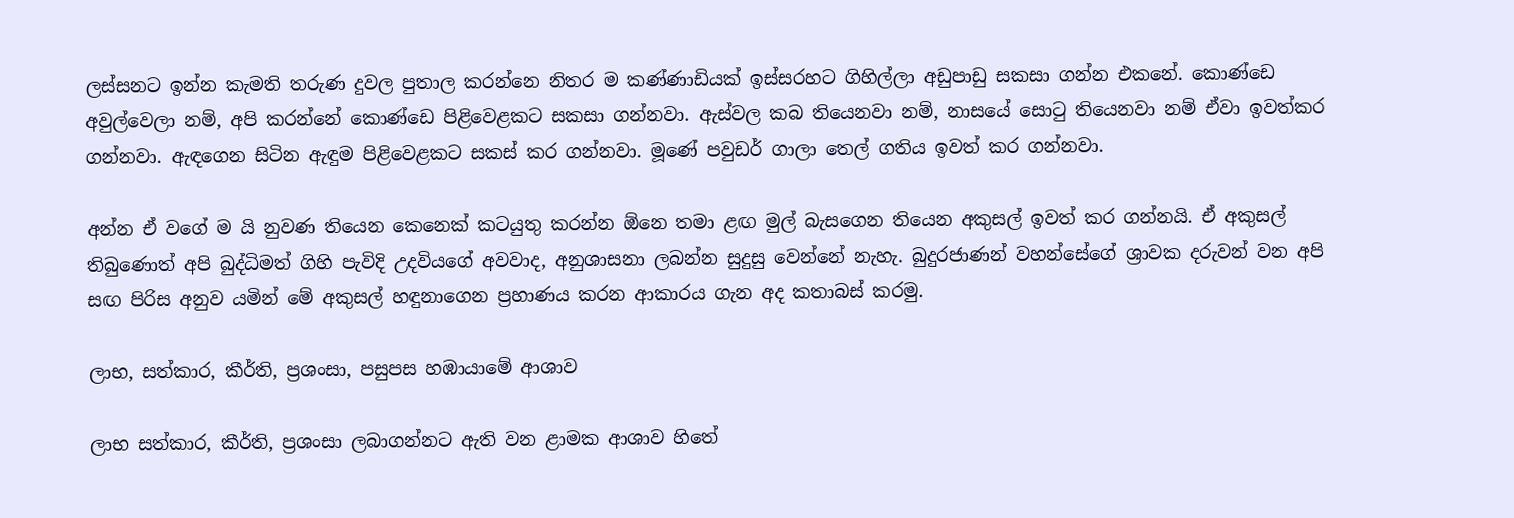ලස්සනට ඉන්න කැමති තරුණ දුවල පුතාල කරන්නෙ නිතර ම කණ්ණාඩියක් ඉස්සරහට ගිහිල්ලා අඩුපාඩු සකසා ගන්න එකනේ. කොණ්ඩෙ අවුල්වෙලා නම්, අපි කරන්නේ කොණ්ඩෙ පිළිවෙළකට සකසා ගන්නවා. ඇස්වල කබ තියෙනවා නම්, නාසයේ සොටු තියෙනවා නම් ඒවා ඉවත්කර ගන්නවා. ඇඳගෙන සිටින ඇඳුම පිළිවෙළකට සකස් කර ගන්නවා. මූණේ පවුඩර් ගාලා තෙල් ගතිය ඉවත් කර ගන්නවා.

අන්න ඒ වගේ ම යි නුවණ තියෙන කෙනෙක් කටයුතු කරන්න ඕනෙ තමා ළඟ මුල් බැසගෙන තියෙන අකුසල් ඉවත් කර ගන්නයි. ඒ අකුසල් තිබුණොත් අපි බුද්ධිමත් ගිහි පැවිදි උදවියගේ අවවාද, අනුශාසනා ලබන්න සුදුසු වෙන්නේ නැහැ. බුදුරජාණන් වහන්සේගේ ශ්‍රාවක දරුවන් වන අපි සඟ පිරිස අනුව යමින් මේ අකුසල් හඳුනාගෙන ප්‍රහාණය කරන ආකාරය ගැන අද කතාබස් කරමු.

ලාභ, සත්කාර, කීර්ති, ප්‍රශංසා, පසුපස හඹායාමේ ආශාව

ලාභ සත්කාර, කීර්ති, ප්‍රශංසා ලබාගන්නට ඇති වන ළාමක ආශාව හිතේ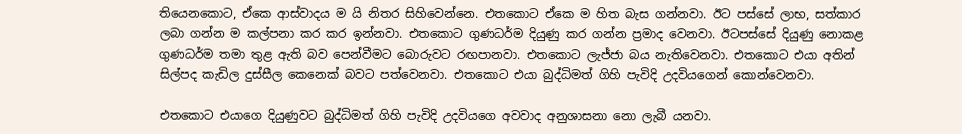තියෙනකොට, ඒකෙ ආස්වාදය ම යි නිතර සිහිවෙන්නෙ. එතකොට ඒකෙ ම හිත බැස ගන්නවා. ඊට පස්සේ ලාභ, සත්කාර ලබා ගන්න ම කල්පනා කර කර ඉන්නවා. එතකොට ගුණධර්ම දියුණු කර ගන්න ප්‍රමාද වෙනවා. ඊටපස්සේ දියුණු නොකළ ගුණධර්ම තමා තුළ ඇති බව පෙන්වීමට බොරුවට රඟපානවා. එතකොට ලැජ්ජා බය නැතිවෙනවා. එතකොට එයා අතින් සිල්පද කැඩිල දුස්සීල කෙනෙක් බවට පත්වෙනවා. එතකොට එයා බුද්ධිමත් ගිහි පැවිදි උදවියගෙන් කොන්වෙනවා.

එතකොට එයාගෙ දියුණුවට බුද්ධිමත් ගිහි පැවිදි උදවියගෙ අවවාද අනුශාසනා නො ලැබී යනවා.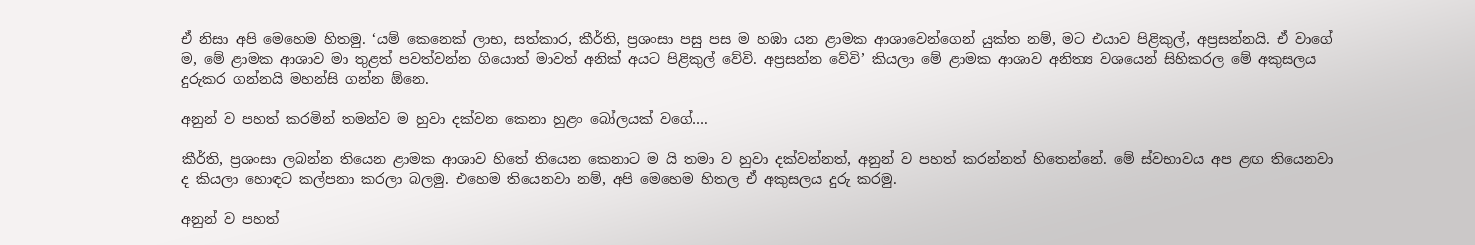ඒ නිසා අපි මෙහෙම හිතමු. ‘යම් කෙනෙක් ලාභ, සත්කාර, කීර්ති, ප්‍රශංසා පසු පස ම හඹා යන ළාමක ආශාවෙන්ගෙන් යුක්ත නම්, මට එයාව පිළිකුල්, අප්‍රසන්නයි. ඒ වාගේ ම, මේ ළාමක ආශාව මා තුළත් පවත්වන්න ගියොත් මාවත් අනික් අයට පිළිකුල් වේවි. අප්‍රසන්න වේවි’ කියලා මේ ළාමක ආශාව අනිත්‍ය වශයෙන් සිහිකරල මේ අකුසලය දුරුකර ගන්නයි මහන්සි ගන්න ඕනෙ.

අනුන් ව පහත් කරමින් තමන්ව ම හුවා දක්වන කෙනා හුළං බෝලයක් වගේ….

කීර්ති, ප්‍රශංසා ලබන්න තියෙන ළාමක ආශාව හිතේ තියෙන කෙනාට ම යි තමා ව හුවා දක්වන්නත්, අනුන් ව පහත් කරන්නත් හිතෙන්නේ. මේ ස්වභාවය අප ළඟ තියෙනවා ද කියලා හොඳට කල්පනා කරලා බලමු. එහෙම තියෙනවා නම්, අපි මෙහෙම හිතල ඒ අකුසලය දුරු කරමු.

අනුන් ව පහත්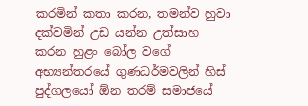කරමින් කතා කරන, තමන්ව හුවා දක්වමින් උඩ යන්න උත්සාහ කරන හුළං බෝල වගේ අභ්‍යන්තරයේ ගුණධර්මවලින් හිස් පුද්ගලයෝ ඕන තරම් සමාජයේ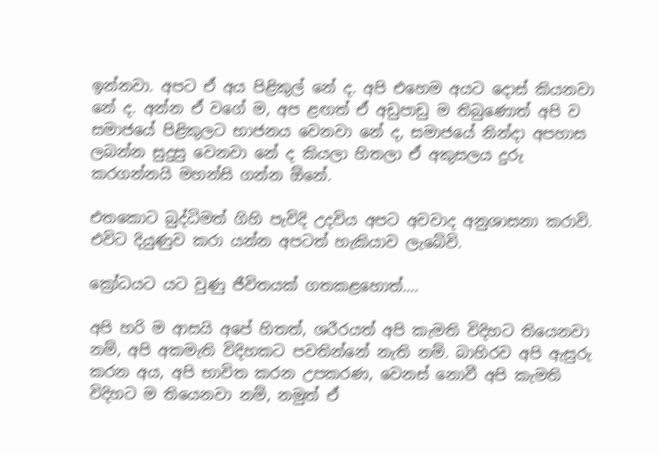ඉන්නවා. අපට ඒ අය පිළිකුල් නේ ද. අපි එහෙම අයට දොස් කියනවා නේ ද. අන්න ඒ වගේ ම, අප ළඟත් ඒ අඩුපාඩු ම තිබුණොත් අපි ව සමාජයේ පිළිකුලට භාජනය වෙනවා නේ ද, සමාජයේ නින්දා අපහාස ලබන්න සුදුසු වෙනවා නේ ද කියලා හිතලා ඒ අකුසලය දුරු කරගන්නයි මහන්සි ගන්න ඕනේ.

එතකොට බුද්ධිමත් ගිහි පැවිදි උදවිය අපට අවවාද අනුශාසනා කරාවි. එවිට දියුණුව කරා යන්න අපටත් හැකියාව ලැබේවි.

ක්‍රෝධයට යට වුණු ජීවිතයක් ගතකළහොත්….

අපි හරි ම ආසයි අපේ හිතත්, ශරීරයත් අපි කැමති විදිහට තියෙනවා නම්, අපි අකමැති විදිහකට පවතින්නේ නැති නම්. බාහිරව අපි ඇසුරු කරන අය, අපි භාවිත කරන උපකරණ, වෙනස් නොවී අපි කැමති විදිහට ම තියෙනවා නම්, නමුත් ඒ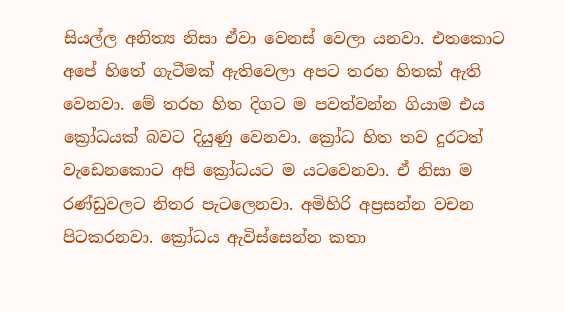සියල්ල අනිත්‍ය නිසා ඒවා වෙනස් වෙලා යනවා. එතකොට අපේ හිතේ ගැටීමක් ඇතිවෙලා අපට තරහ හිතක් ඇති වෙනවා. මේ තරහ හිත දිගට ම පවත්වන්න ගියාම එය ක්‍රෝධයක් බවට දියුණු වෙනවා. ක්‍රෝධ හිත තව දුරටත් වැඩෙනකොට අපි ක්‍රෝධයට ම යටවෙනවා. ඒ නිසා ම රණ්ඩුවලට නිතර පැටලෙනවා. අමිහිරි අප්‍රසන්න වචන පිටකරනවා. ක්‍රෝධය ඇවිස්සෙන්න කතා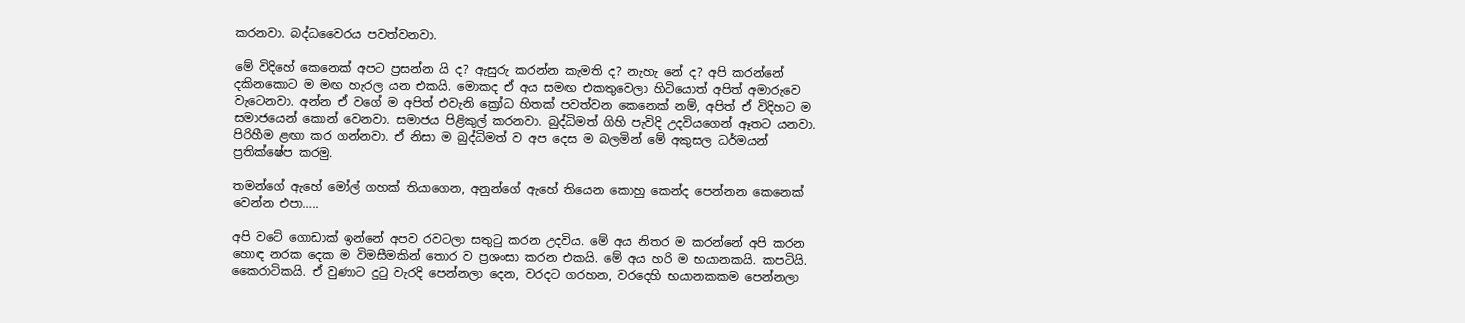කරනවා. බද්ධවෛරය පවත්වනවා.

මේ විදිහේ කෙනෙක් අපට ප්‍රසන්න යි ද? ඇසුරු කරන්න කැමති ද? නැහැ නේ ද? අපි කරන්නේ දකිනකොට ම මඟ හැරල යන එකයි. මොකද ඒ අය සමඟ එකතුවෙලා හිටියොත් අපිත් අමාරුවෙ වැටෙනවා. අන්න ඒ වගේ ම අපිත් එවැනි ක්‍රෝධ හිතක් පවත්වන කෙනෙක් නම්, අපිත් ඒ විදිහට ම සමාජයෙන් කොන් වෙනවා. සමාජය පිළිකුල් කරනවා. බුද්ධිමත් ගිහි පැවිදි උදවියගෙන් ඈතට යනවා. පිරිහීම ළඟා කර ගන්නවා. ඒ නිසා ම බුද්ධිමත් ව අප දෙස ම බලමින් මේ අකුසල ධර්මයන් ප්‍රතික්ෂේප කරමු.

තමන්ගේ ඇහේ මෝල් ගහක් තියාගෙන, අනුන්ගේ ඇහේ තියෙන කොහු කෙන්ද පෙන්නන කෙනෙක් වෙන්න එපා…..

අපි වටේ ගොඩාක් ඉන්නේ අපව රවටලා සතුටු කරන උදවිය. මේ අය නිතර ම කරන්නේ අපි කරන හොඳ නරක දෙක ම විමසීමකින් තොර ව ප්‍රශංසා කරන එකයි. මේ අය හරි ම භයානකයි. කපටියි. කෛරාටිකයි. ඒ වුණාට දුටු වැරදි පෙන්නලා දෙන, වරදට ගරහන, වරදෙහි භයානකකම පෙන්නලා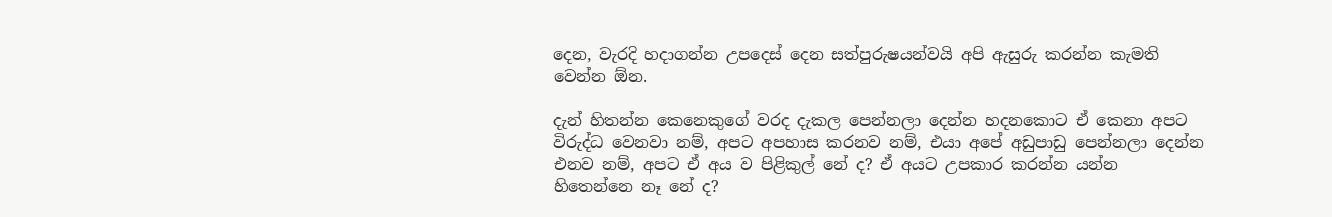දෙන, වැරදි හදාගන්න උපදෙස් දෙන සත්පුරුෂයන්වයි අපි ඇසුරු කරන්න කැමති වෙන්න ඕන.

දැන් හිතන්න කෙනෙකුගේ වරද දැකල පෙන්නලා දෙන්න හදනකොට ඒ කෙනා අපට විරුද්ධ වෙනවා නම්, අපට අපහාස කරනව නම්, එයා අපේ අඩුපාඩු පෙන්නලා දෙන්න එනව නම්, අපට ඒ අය ව පිළිකුල් නේ ද? ඒ අයට උපකාර කරන්න යන්න හිතෙන්නෙ නෑ නේ ද?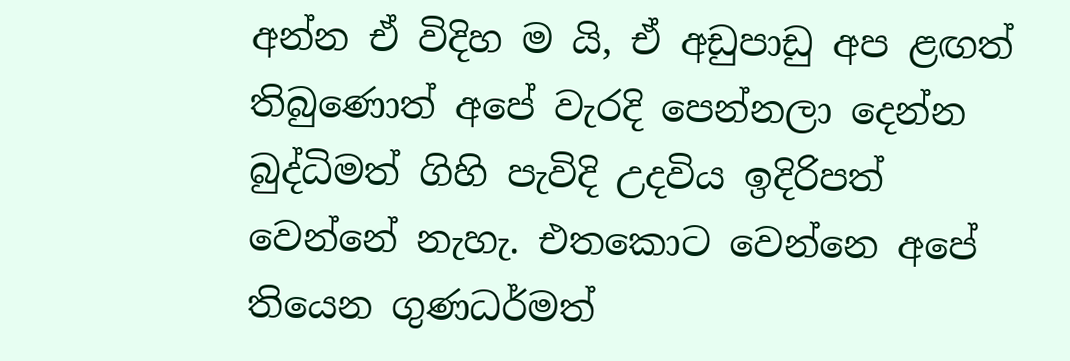අන්න ඒ විදිහ ම යි, ඒ අඩුපාඩු අප ළඟත් තිබුණොත් අපේ වැරදි පෙන්නලා දෙන්න බුද්ධිමත් ගිහි පැවිදි උදවිය ඉදිරිපත් වෙන්නේ නැහැ. එතකොට වෙන්නෙ අපේ තියෙන ගුණධර්මත්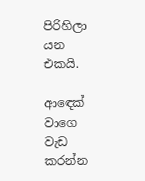පිරිහිලා යන එකයි.

ආඳෙක් වාගෙ වැඩ කරන්න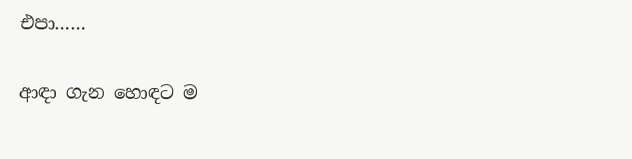එපා……

ආඳා ගැන හොඳට ම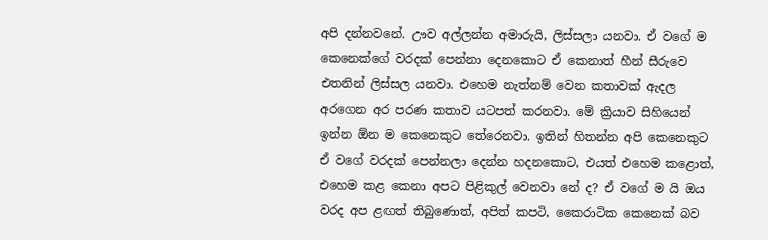අපි දන්නවනේ. ඌව අල්ලන්න අමාරුයි, ලිස්සලා යනවා. ඒ වගේ ම කෙනෙක්ගේ වරදක් පෙන්නා දෙනකොට ඒ කෙනාත් හීන් සීරුවෙ එතනින් ලිස්සල යනවා. එහෙම නැත්නම් වෙන කතාවක් ඇදල අරගෙන අර පරණ කතාව යටපත් කරනවා. මේ ක්‍රියාව සිහියෙන් ඉන්න ඕන ම කෙනෙකුට තේරෙනවා. ඉතින් හිතන්න අපි කෙනෙකුට ඒ වගේ වරදක් පෙන්නලා දෙන්න හදනකොට, එයත් එහෙම කළොත්, එහෙම කළ කෙනා අපට පිළිකුල් වෙනවා නේ ද? ඒ වගේ ම යි ඔය වරද අප ළඟත් තිබුණොත්, අපිත් කපටි, කෛරාටික කෙනෙක් බව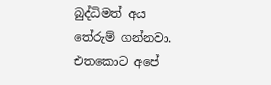බුද්ධිමත් අය තේරුම් ගන්නවා. එතකොට අපේ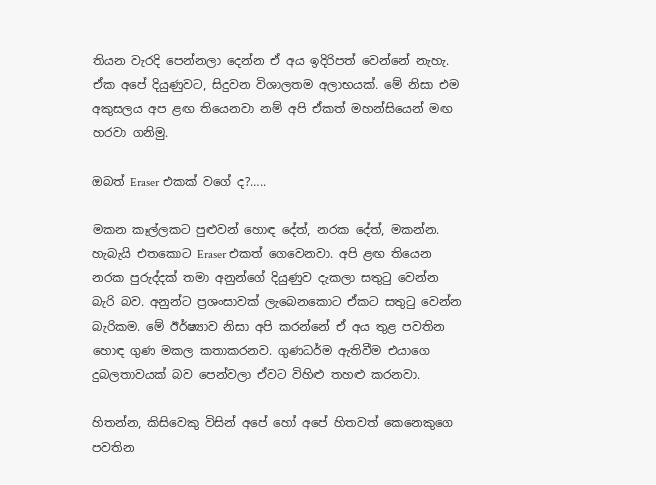තියන වැරදි පෙන්නලා දෙන්න ඒ අය ඉදිරිපත් වෙන්නේ නැහැ. ඒක අපේ දියුණුවට, සිදුවන විශාලතම අලාභයක්. මේ නිසා එම අකුසලය අප ළඟ තියෙනවා නම් අපි ඒකත් මහන්සියෙන් මඟ හරවා ගනිමු.

ඔබත් Eraser එකක් වගේ ද?…..

මකන කෑල්ලකට පුළුවන් හොඳ දේත්, නරක දේත්, මකන්න. හැබැයි එතකොට Eraser එකත් ගෙවෙනවා. අපි ළඟ තියෙන නරක පුරුද්දක් තමා අනුන්ගේ දියුණුව දැකලා සතුටු වෙන්න බැරි බව. අනුන්ට ප්‍රශංසාවක් ලැබෙනකොට ඒකට සතුටු වෙන්න බැරිකම. මේ ඊර්ෂ්‍යාව නිසා අපි කරන්නේ ඒ අය තුළ පවතින හොඳ ගුණ මකල කතාකරනව. ගුණධර්ම ඇතිවීම එයාගෙ දුබලතාවයක් බව පෙන්වලා ඒවට විහිළු තහළු කරනවා.

හිතන්න, කිසිවෙකු විසින් අපේ හෝ අපේ හිතවත් කෙනෙකුගෙ පවතින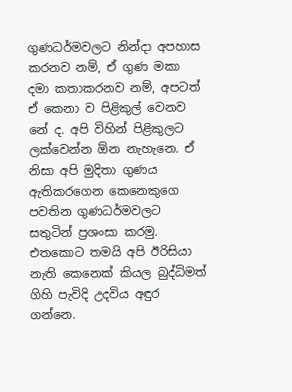ගුණධර්මවලට නින්දා අපහාස කරනව නම්, ඒ ගුණ මකා දමා කතාකරනව නම්, අපටත් ඒ කෙනා ව පිළිකුල් වෙනව නේ ද. අපි විහින් පිළිකුලට ලක්වෙන්න ඕන නැහැනෙ. ඒ නිසා අපි මුදිතා ගුණය ඇතිකරගෙන කෙනෙකුගෙ පවතින ගුණධර්මවලට සතුටින් ප්‍රශංසා කරමු. එතකොට තමයි අපි ඊරිසියා නැති කෙනෙක් කියල බුද්ධිමත් ගිහි පැවිදි උදවිය අඳුර ගන්නෙ.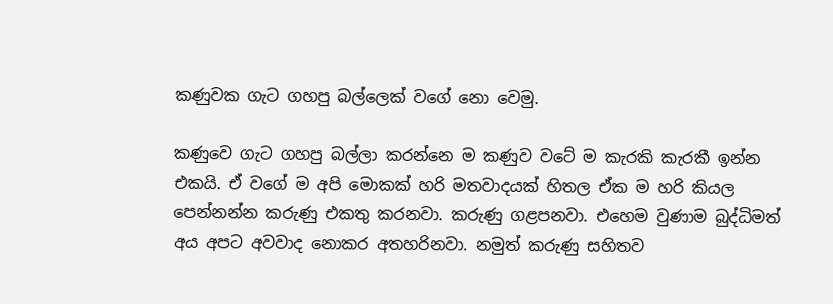කණුවක ගැට ගහපු බල්ලෙක් වගේ නො වෙමු.

කණුවෙ ගැට ගහපු බල්ලා කරන්නෙ ම කණුව වටේ ම කැරකි කැරකී ඉන්න එකයි. ඒ වගේ ම අපි මොකක් හරි මතවාදයක් හිතල ඒක ම හරි කියල පෙන්නන්න කරුණු එකතු කරනවා. කරුණු ගළපනවා. එහෙම වුණාම බුද්ධිමත් අය අපට අවවාද නොකර අතහරිනවා. නමුත් කරුණු සහිතව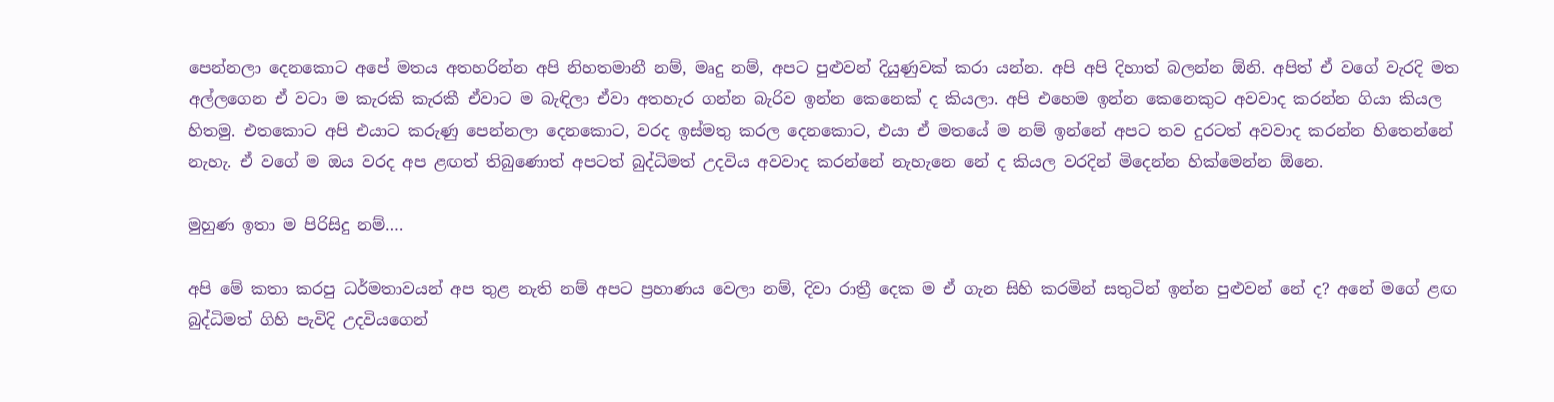පෙන්නලා දෙනකොට අපේ මතය අතහරින්න අපි නිහතමානී නම්, මෘදු නම්, අපට පුළුවන් දියුණුවක් කරා යන්න. අපි අපි දිහාත් බලන්න ඕනි. අපිත් ඒ වගේ වැරදි මත අල්ලගෙන ඒ වටා ම කැරකි කැරකී ඒවාට ම බැඳිලා ඒවා අතහැර ගන්න බැරිව ඉන්න කෙනෙක් ද කියලා. අපි එහෙම ඉන්න කෙනෙකුට අවවාද කරන්න ගියා කියල හිතමු. එතකොට අපි එයාට කරුණු පෙන්නලා දෙනකොට, වරද ඉස්මතු කරල දෙනකොට, එයා ඒ මතයේ ම නම් ඉන්නේ අපට තව දුරටත් අවවාද කරන්න හිතෙන්නේ නැහැ. ඒ වගේ ම ඔය වරද අප ළඟත් තිබුණොත් අපටත් බුද්ධිමත් උදවිය අවවාද කරන්නේ නැහැනෙ නේ ද කියල වරදින් මිදෙන්න හික්මෙන්න ඕනෙ.

මුහුණ ඉතා ම පිරිසිදු නම්….

අපි මේ කතා කරපු ධර්මතාවයන් අප තුළ නැති නම් අපට ප්‍රහාණය වෙලා නම්, දිවා රාත්‍රී දෙක ම ඒ ගැන සිහි කරමින් සතුටින් ඉන්න පුළුවන් නේ ද? අනේ මගේ ළඟ බුද්ධිමත් ගිහි පැවිදි උදවියගෙන්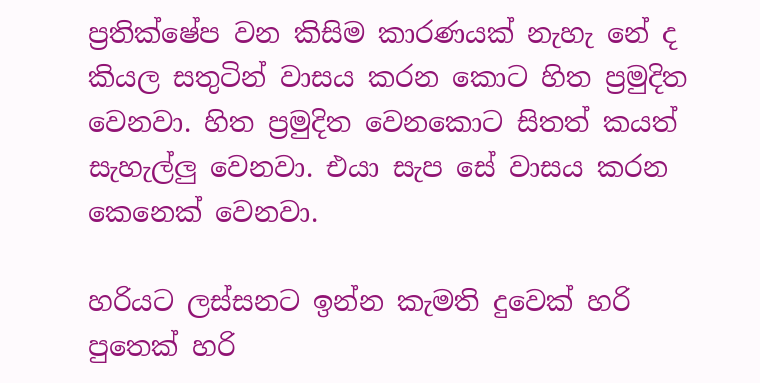ප්‍රතික්ෂේප වන කිසිම කාරණයක් නැහැ නේ ද කියල සතුටින් වාසය කරන කොට හිත ප්‍රමුදිත වෙනවා. හිත ප්‍රමුදිත වෙනකොට සිතත් කයත් සැහැල්ලු වෙනවා. එයා සැප සේ වාසය කරන කෙනෙක් වෙනවා.

හරියට ලස්සනට ඉන්න කැමති දුවෙක් හරි පුතෙක් හරි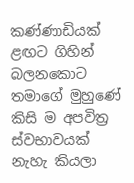කණ්ණාඩියක් ළඟට ගිහින් බලනකොට තමාගේ මුහුණේ කිසි ම අපවිත්‍ර ස්වභාවයක් නැහැ කියලා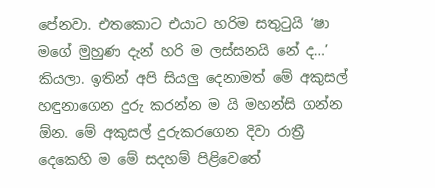පේනවා. එතකොට එයාට හරිම සතුටුයි ‘ෂා මගේ මුහුණ දැන් හරි ම ලස්සනයි නේ ද…’ කියලා. ඉතින් අපි සියලු දෙනාමත් මේ අකුසල් හඳුනාගෙන දුරු කරන්න ම යි මහන්සි ගන්න ඕන. මේ අකුසල් දුරුකරගෙන දිවා රාත්‍රී දෙකෙහි ම මේ සදහම් පිළිවෙතේ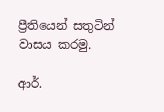ප්‍රීතියෙන් සතුටින් වාසය කරමු.

ආර්.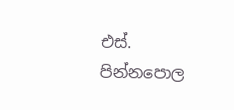එස්. පින්නපොල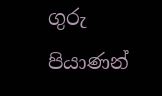ගුරු පියාණන්